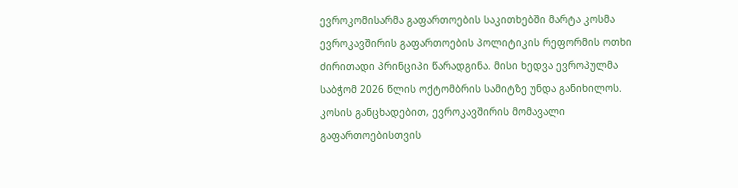ევროკომისარმა გაფართოების საკითხებში მარტა კოსმა ევროკავშირის გაფართოების პოლიტიკის რეფორმის ოთხი ძირითადი პრინციპი წარადგინა. მისი ხედვა ევროპულმა საბჭომ 2026 წლის ოქტომბრის სამიტზე უნდა განიხილოს.
კოსის განცხადებით, ევროკავშირის მომავალი გაფართოებისთვის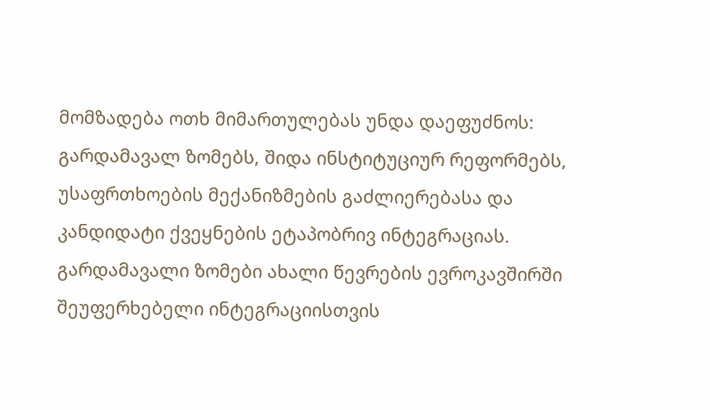მომზადება ოთხ მიმართულებას უნდა დაეფუძნოს: გარდამავალ ზომებს, შიდა ინსტიტუციურ რეფორმებს, უსაფრთხოების მექანიზმების გაძლიერებასა და კანდიდატი ქვეყნების ეტაპობრივ ინტეგრაციას.
გარდამავალი ზომები ახალი წევრების ევროკავშირში შეუფერხებელი ინტეგრაციისთვის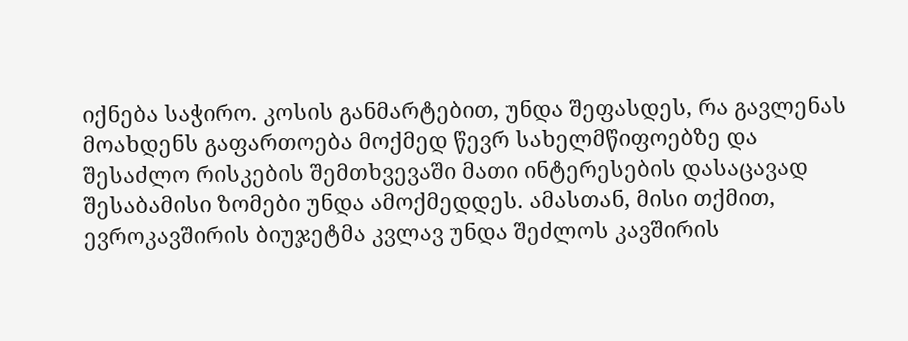იქნება საჭირო. კოსის განმარტებით, უნდა შეფასდეს, რა გავლენას მოახდენს გაფართოება მოქმედ წევრ სახელმწიფოებზე და შესაძლო რისკების შემთხვევაში მათი ინტერესების დასაცავად შესაბამისი ზომები უნდა ამოქმედდეს. ამასთან, მისი თქმით, ევროკავშირის ბიუჯეტმა კვლავ უნდა შეძლოს კავშირის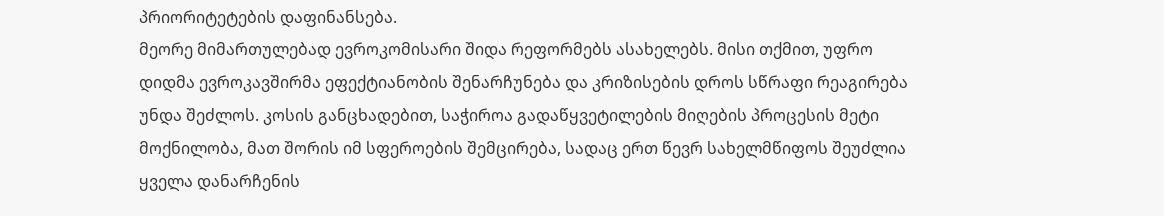პრიორიტეტების დაფინანსება.
მეორე მიმართულებად ევროკომისარი შიდა რეფორმებს ასახელებს. მისი თქმით, უფრო დიდმა ევროკავშირმა ეფექტიანობის შენარჩუნება და კრიზისების დროს სწრაფი რეაგირება უნდა შეძლოს. კოსის განცხადებით, საჭიროა გადაწყვეტილების მიღების პროცესის მეტი მოქნილობა, მათ შორის იმ სფეროების შემცირება, სადაც ერთ წევრ სახელმწიფოს შეუძლია ყველა დანარჩენის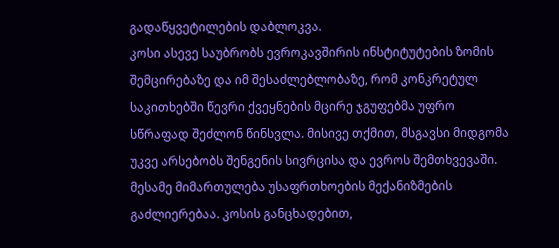გადაწყვეტილების დაბლოკვა.
კოსი ასევე საუბრობს ევროკავშირის ინსტიტუტების ზომის შემცირებაზე და იმ შესაძლებლობაზე, რომ კონკრეტულ საკითხებში წევრი ქვეყნების მცირე ჯგუფებმა უფრო სწრაფად შეძლონ წინსვლა. მისივე თქმით, მსგავსი მიდგომა უკვე არსებობს შენგენის სივრცისა და ევროს შემთხვევაში.
მესამე მიმართულება უსაფრთხოების მექანიზმების გაძლიერებაა. კოსის განცხადებით,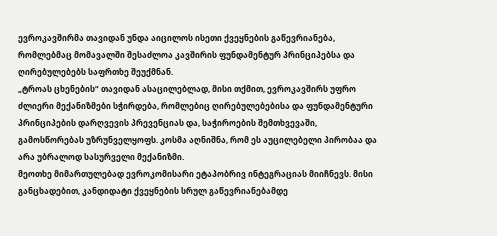ევროკავშირმა თავიდან უნდა აიცილოს ისეთი ქვეყნების გაწევრიანება, რომლებმაც მომავალში შესაძლოა კავშირის ფუნდამენტურ პრინციპებსა და ღირებულებებს საფრთხე შეუქმნან.
„ტროას ცხენების“ თავიდან ასაცილებლად, მისი თქმით, ევროკავშირს უფრო ძლიერი მექანიზმები სჭირდება, რომლებიც ღირებულებებისა და ფუნდამენტური პრინციპების დარღვევის პრევენციას და, საჭიროების შემთხვევაში, გამოსწორებას უზრუნველყოფს. კოსმა აღნიშნა, რომ ეს აუცილებელი პირობაა და არა უბრალოდ სასურველი მექანიზმი.
მეოთხე მიმართულებად ევროკომისარი ეტაპობრივ ინტეგრაციას მიიჩნევს. მისი განცხადებით, კანდიდატი ქვეყნების სრულ გაწევრიანებამდე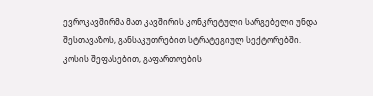ევროკავშირმა მათ კავშირის კონკრეტული სარგებელი უნდა შესთავაზოს, განსაკუთრებით სტრატეგიულ სექტორებში.
კოსის შეფასებით, გაფართოების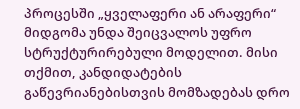პროცესში „ყველაფერი ან არაფერი“ მიდგომა უნდა შეიცვალოს უფრო სტრუქტურირებული მოდელით. მისი თქმით, კანდიდატების გაწევრიანებისთვის მომზადებას დრო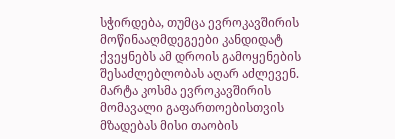სჭირდება, თუმცა ევროკავშირის მოწინააღმდეგეები კანდიდატ ქვეყნებს ამ დროის გამოყენების შესაძლებლობას აღარ აძლევენ.
მარტა კოსმა ევროკავშირის მომავალი გაფართოებისთვის მზადებას მისი თაობის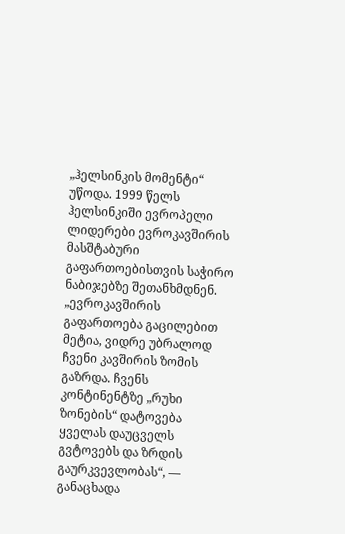„ჰელსინკის მომენტი“ უწოდა. 1999 წელს ჰელსინკიში ევროპელი ლიდერები ევროკავშირის მასშტაბური გაფართოებისთვის საჭირო ნაბიჯებზე შეთანხმდნენ.
„ევროკავშირის გაფართოება გაცილებით მეტია, ვიდრე უბრალოდ ჩვენი კავშირის ზომის გაზრდა. ჩვენს კონტინენტზე „რუხი ზონების“ დატოვება ყველას დაუცველს გვტოვებს და ზრდის გაურკვევლობას“, — განაცხადა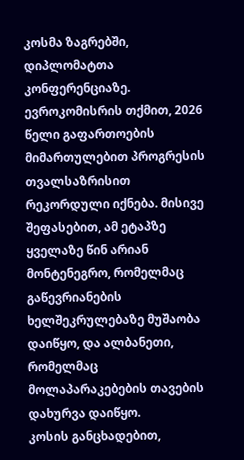კოსმა ზაგრებში, დიპლომატთა კონფერენციაზე.
ევროკომისრის თქმით, 2026 წელი გაფართოების მიმართულებით პროგრესის თვალსაზრისით რეკორდული იქნება. მისივე შეფასებით, ამ ეტაპზე ყველაზე წინ არიან მონტენეგრო, რომელმაც გაწევრიანების ხელშეკრულებაზე მუშაობა დაიწყო, და ალბანეთი, რომელმაც მოლაპარაკებების თავების დახურვა დაიწყო.
კოსის განცხადებით,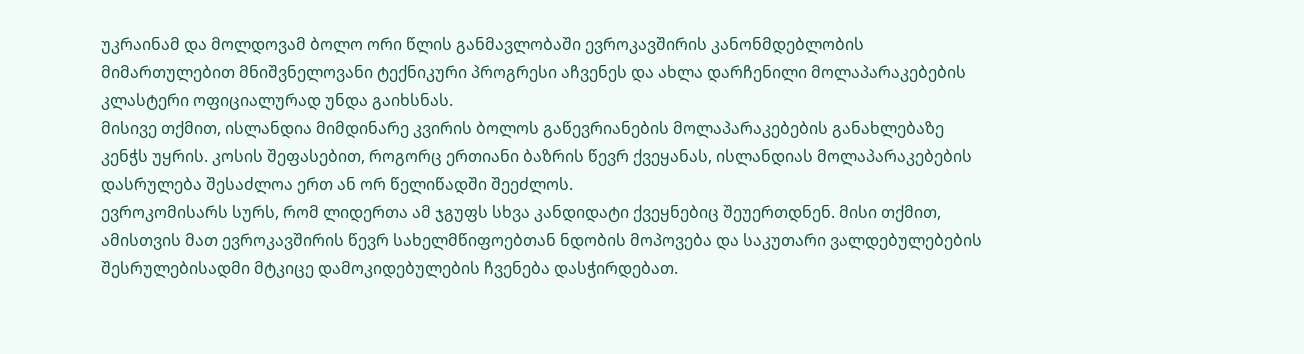უკრაინამ და მოლდოვამ ბოლო ორი წლის განმავლობაში ევროკავშირის კანონმდებლობის მიმართულებით მნიშვნელოვანი ტექნიკური პროგრესი აჩვენეს და ახლა დარჩენილი მოლაპარაკებების კლასტერი ოფიციალურად უნდა გაიხსნას.
მისივე თქმით, ისლანდია მიმდინარე კვირის ბოლოს გაწევრიანების მოლაპარაკებების განახლებაზე კენჭს უყრის. კოსის შეფასებით, როგორც ერთიანი ბაზრის წევრ ქვეყანას, ისლანდიას მოლაპარაკებების დასრულება შესაძლოა ერთ ან ორ წელიწადში შეეძლოს.
ევროკომისარს სურს, რომ ლიდერთა ამ ჯგუფს სხვა კანდიდატი ქვეყნებიც შეუერთდნენ. მისი თქმით, ამისთვის მათ ევროკავშირის წევრ სახელმწიფოებთან ნდობის მოპოვება და საკუთარი ვალდებულებების შესრულებისადმი მტკიცე დამოკიდებულების ჩვენება დასჭირდებათ.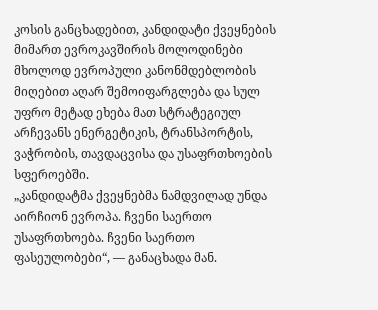კოსის განცხადებით, კანდიდატი ქვეყნების მიმართ ევროკავშირის მოლოდინები მხოლოდ ევროპული კანონმდებლობის მიღებით აღარ შემოიფარგლება და სულ უფრო მეტად ეხება მათ სტრატეგიულ არჩევანს ენერგეტიკის, ტრანსპორტის, ვაჭრობის, თავდაცვისა და უსაფრთხოების სფეროებში.
„კანდიდატმა ქვეყნებმა ნამდვილად უნდა აირჩიონ ევროპა. ჩვენი საერთო უსაფრთხოება. ჩვენი საერთო ფასეულობები“, — განაცხადა მან.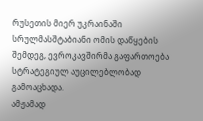რუსეთის მიერ უკრაინაში სრულმასშტაბიანი ომის დაწყების შემდეგ, ევროკავშირმა გაფართოება სტრატეგიულ აუცილებლობად გამოაცხადა.
ამჟამად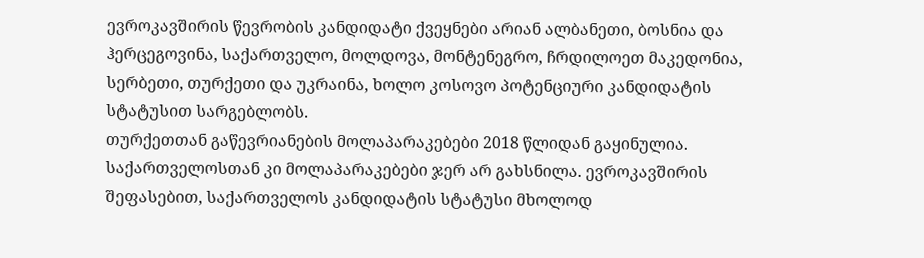ევროკავშირის წევრობის კანდიდატი ქვეყნები არიან ალბანეთი, ბოსნია და ჰერცეგოვინა, საქართველო, მოლდოვა, მონტენეგრო, ჩრდილოეთ მაკედონია, სერბეთი, თურქეთი და უკრაინა, ხოლო კოსოვო პოტენციური კანდიდატის სტატუსით სარგებლობს.
თურქეთთან გაწევრიანების მოლაპარაკებები 2018 წლიდან გაყინულია. საქართველოსთან კი მოლაპარაკებები ჯერ არ გახსნილა. ევროკავშირის შეფასებით, საქართველოს კანდიდატის სტატუსი მხოლოდ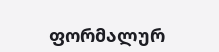ფორმალურ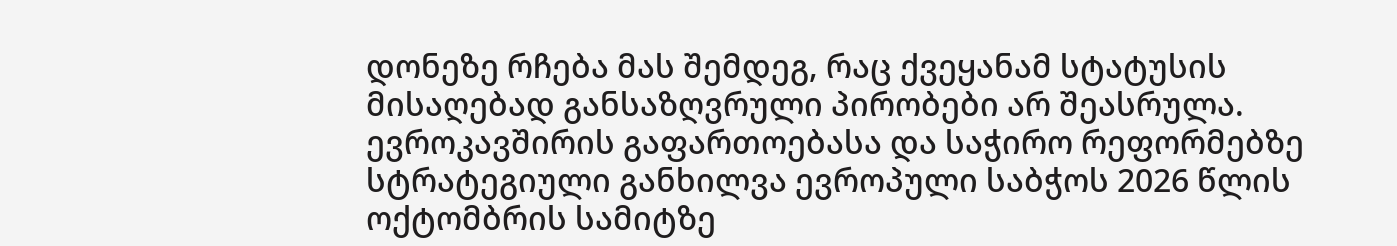დონეზე რჩება მას შემდეგ, რაც ქვეყანამ სტატუსის მისაღებად განსაზღვრული პირობები არ შეასრულა.
ევროკავშირის გაფართოებასა და საჭირო რეფორმებზე სტრატეგიული განხილვა ევროპული საბჭოს 2026 წლის ოქტომბრის სამიტზე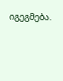იგეგმება.